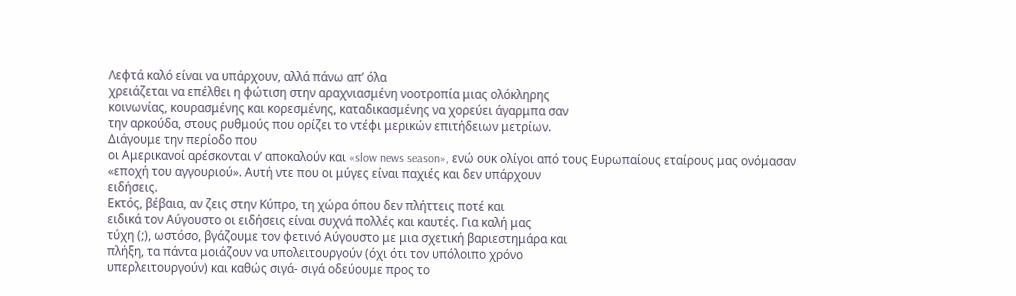Λεφτά καλό είναι να υπάρχουν, αλλά πάνω απ’ όλα
χρειάζεται να επέλθει η φώτιση στην αραχνιασμένη νοοτροπία μιας ολόκληρης
κοινωνίας, κουρασμένης και κορεσμένης, καταδικασμένης να χορεύει άγαρμπα σαν
την αρκούδα, στους ρυθμούς που ορίζει το ντέφι μερικών επιτήδειων μετρίων.
Διάγουμε την περίοδο που
οι Αμερικανοί αρέσκονται ν’ αποκαλούν και «slow news season», ενώ ουκ ολίγοι από τους Ευρωπαίους εταίρους μας ονόμασαν
«εποχή του αγγουριού». Αυτή ντε που οι μύγες είναι παχιές και δεν υπάρχουν
ειδήσεις.
Εκτός, βέβαια, αν ζεις στην Κύπρο, τη χώρα όπου δεν πλήττεις ποτέ και
ειδικά τον Αύγουστο οι ειδήσεις είναι συχνά πολλές και καυτές. Για καλή μας
τύχη (;), ωστόσο, βγάζουμε τον φετινό Αύγουστο με μια σχετική βαριεστημάρα και
πλήξη, τα πάντα μοιάζουν να υπολειτουργούν (όχι ότι τον υπόλοιπο χρόνο
υπερλειτουργούν) και καθώς σιγά- σιγά οδεύουμε προς το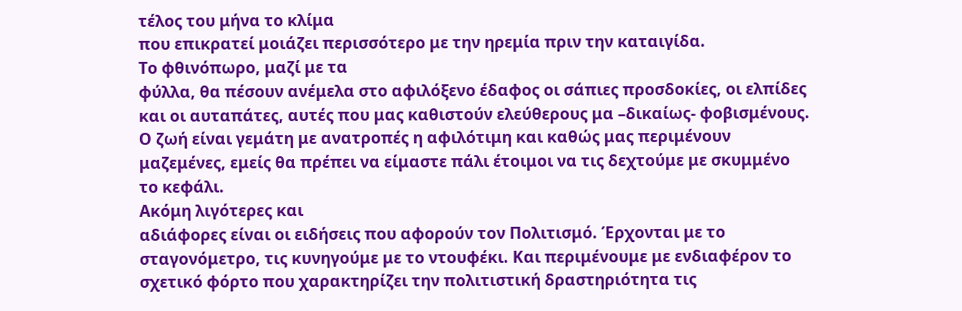τέλος του μήνα το κλίμα
που επικρατεί μοιάζει περισσότερο με την ηρεμία πριν την καταιγίδα.
Το φθινόπωρο, μαζί με τα
φύλλα, θα πέσουν ανέμελα στο αφιλόξενο έδαφος οι σάπιες προσδοκίες, οι ελπίδες
και οι αυταπάτες, αυτές που μας καθιστούν ελεύθερους μα –δικαίως- φοβισμένους.
Ο ζωή είναι γεμάτη με ανατροπές η αφιλότιμη και καθώς μας περιμένουν
μαζεμένες, εμείς θα πρέπει να είμαστε πάλι έτοιμοι να τις δεχτούμε με σκυμμένο
το κεφάλι.
Ακόμη λιγότερες και
αδιάφορες είναι οι ειδήσεις που αφορούν τον Πολιτισμό. Έρχονται με το
σταγονόμετρο, τις κυνηγούμε με το ντουφέκι. Και περιμένουμε με ενδιαφέρον το
σχετικό φόρτο που χαρακτηρίζει την πολιτιστική δραστηριότητα τις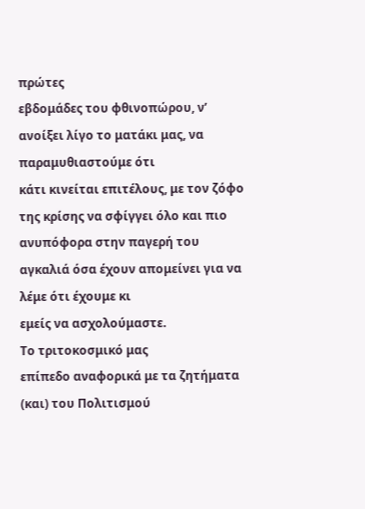πρώτες
εβδομάδες του φθινοπώρου, ν’ ανοίξει λίγο το ματάκι μας, να παραμυθιαστούμε ότι
κάτι κινείται επιτέλους, με τον ζόφο της κρίσης να σφίγγει όλο και πιο
ανυπόφορα στην παγερή του αγκαλιά όσα έχουν απομείνει για να λέμε ότι έχουμε κι
εμείς να ασχολούμαστε.
Το τριτοκοσμικό μας
επίπεδο αναφορικά με τα ζητήματα (και) του Πολιτισμού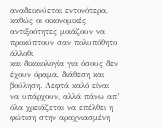αναδεικνύεται εντονότερα,
καθώς οι οικονομικές αντιξοότητες μοιάζουν να προκύπτουν σαν πολυπόθητο άλλοθι
και δικαιολογία για όσους δεν έχουν όραμα, διάθεση και βούληση. Λεφτά καλό είναι
να υπάρχουν, αλλά πάνω απ’ όλα χρειάζεται να επέλθει η φώτιση στην αραχνιασμένη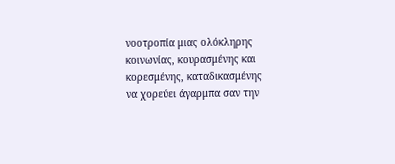νοοτροπία μιας ολόκληρης κοινωνίας, κουρασμένης και κορεσμένης, καταδικασμένης
να χορεύει άγαρμπα σαν την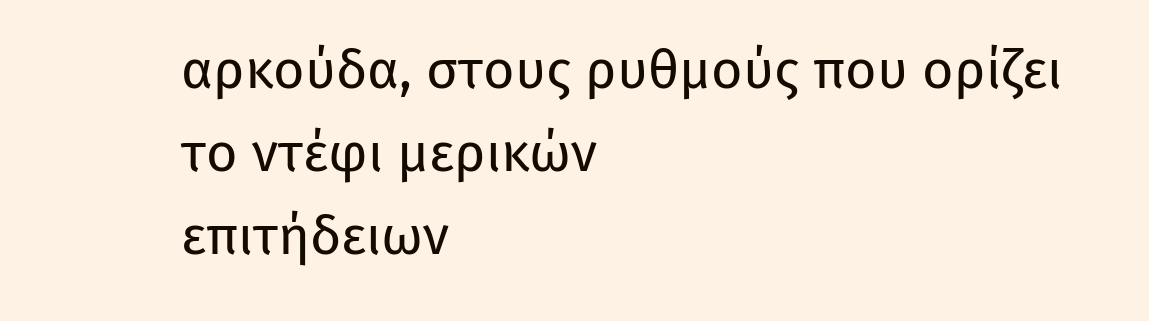αρκούδα, στους ρυθμούς που ορίζει το ντέφι μερικών
επιτήδειων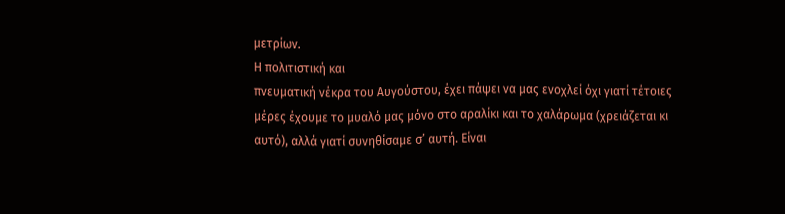μετρίων.
Η πολιτιστική και
πνευματική νέκρα του Αυγούστου, έχει πάψει να μας ενοχλεί όχι γιατί τέτοιες
μέρες έχουμε το μυαλό μας μόνο στο αραλίκι και το χαλάρωμα (χρειάζεται κι
αυτό), αλλά γιατί συνηθίσαμε σ’ αυτή. Είναι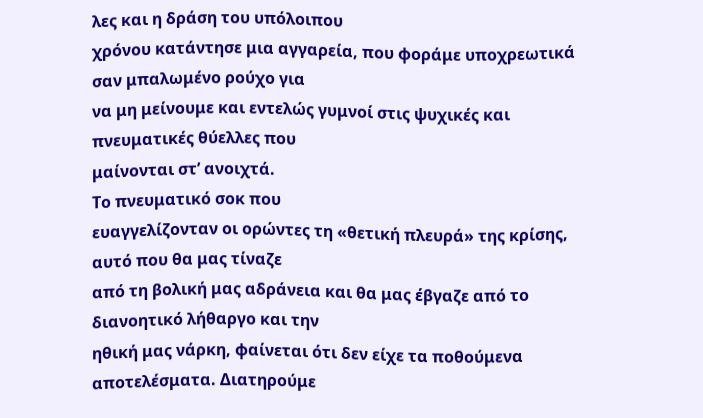λες και η δράση του υπόλοιπου
χρόνου κατάντησε μια αγγαρεία, που φοράμε υποχρεωτικά σαν μπαλωμένο ρούχο για
να μη μείνουμε και εντελώς γυμνοί στις ψυχικές και πνευματικές θύελλες που
μαίνονται στ’ ανοιχτά.
Το πνευματικό σοκ που
ευαγγελίζονταν οι ορώντες τη «θετική πλευρά» της κρίσης, αυτό που θα μας τίναζε
από τη βολική μας αδράνεια και θα μας έβγαζε από το διανοητικό λήθαργο και την
ηθική μας νάρκη, φαίνεται ότι δεν είχε τα ποθούμενα αποτελέσματα. Διατηρούμε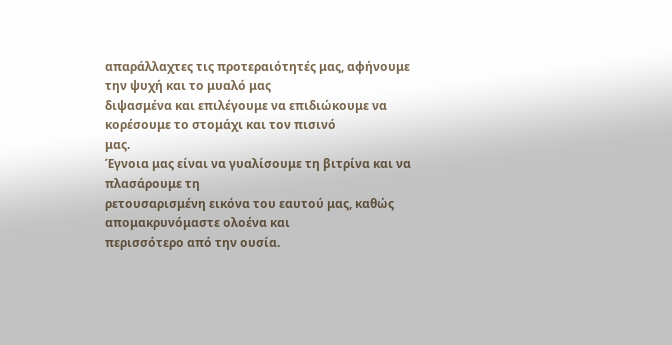απαράλλαχτες τις προτεραιότητές μας, αφήνουμε την ψυχή και το μυαλό μας
διψασμένα και επιλέγουμε να επιδιώκουμε να κορέσουμε το στομάχι και τον πισινό
μας.
Έγνοια μας είναι να γυαλίσουμε τη βιτρίνα και να πλασάρουμε τη
ρετουσαρισμένη εικόνα του εαυτού μας, καθώς απομακρυνόμαστε ολοένα και
περισσότερο από την ουσία.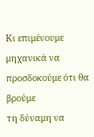Κι επιμένουμε μηχανικά να προσδοκούμε ότι θα βρούμε
τη δύναμη να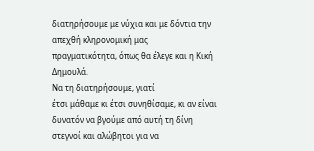διατηρήσουμε με νύχια και με δόντια την απεχθή κληρονομική μας
πραγματικότητα, όπως θα έλεγε και η Κική Δημουλά.
Να τη διατηρήσουμε, γιατί
έτσι μάθαμε κι έτσι συνηθίσαμε, κι αν είναι δυνατόν να βγούμε από αυτή τη δίνη
στεγνοί και αλώβητοι για να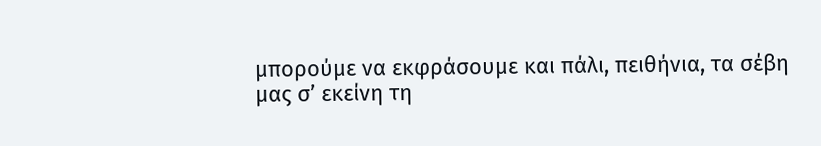μπορούμε να εκφράσουμε και πάλι, πειθήνια, τα σέβη
μας σ’ εκείνη τη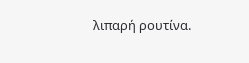λιπαρή ρουτίνα.